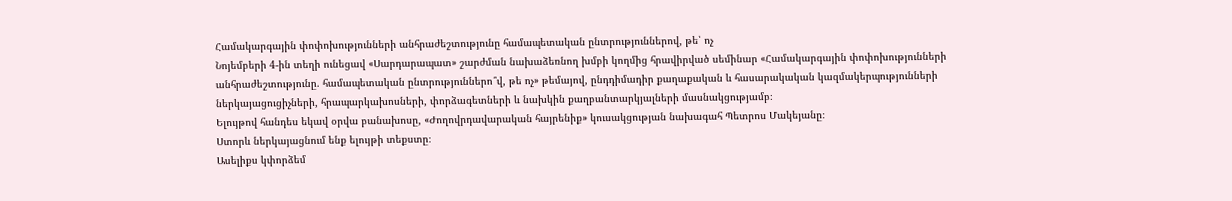Համակարգային փոփոխությունների անհրաժեշտությունը համապետական ընտրություններով, թե՝ ոչ
Նոյեմբերի 4-ին տեղի ունեցավ «Սարդարապատ» շարժման նախաձեռնող խմբի կողմից հրավիրված սեմինար «Համակարգային փոփոխությունների անհրաժեշտությունը. համապետական ընտրություններո՞վ, թե ոչ» թեմայով, ընդդիմադիր քաղաքական և հասարակական կազմակերպությունների ներկայացուցիչների, հրապարկախոսների, փորձագետների և նախկին քաղբանտարկյալների մասնակցությամբ։
Ելույթով հանդես եկավ օրվա բանախոսը, «Ժողովրդավարական հայրենիք» կուսակցության նախագահ Պետրոս Մակեյանը։
Ստորև ներկայացնում ենք ելույթի տեքստը։
Ասելիքս կփորձեմ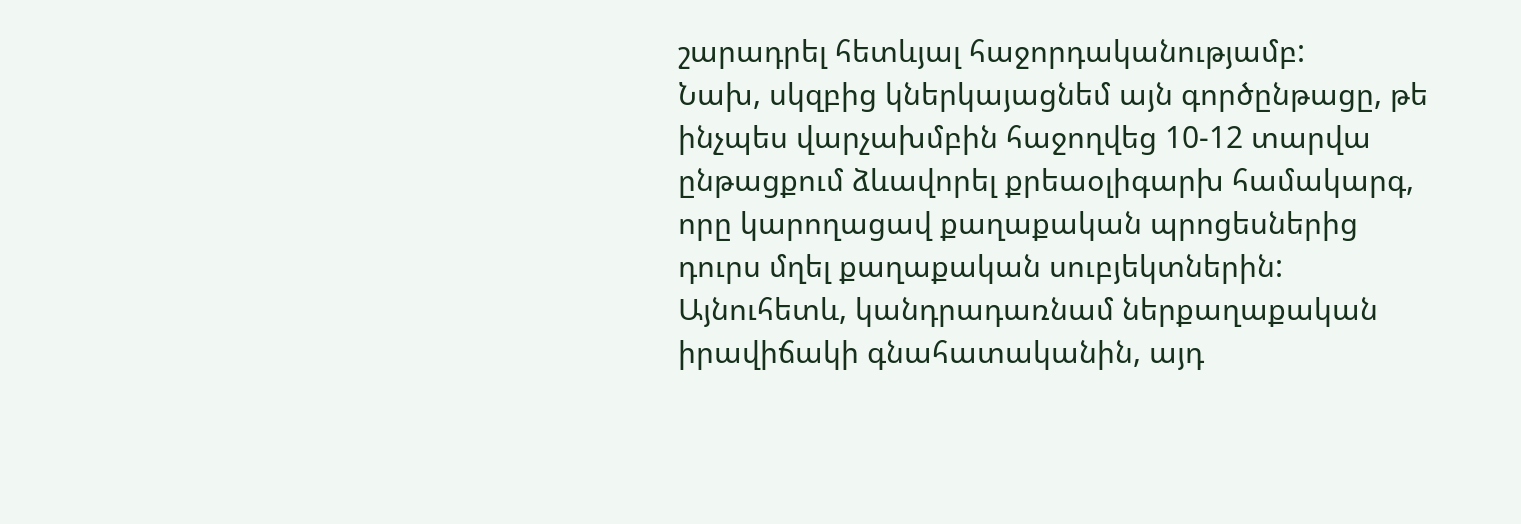շարադրել հետևյալ հաջորդականությամբ:
Նախ, սկզբից կներկայացնեմ այն գործընթացը, թե ինչպես վարչախմբին հաջողվեց 10-12 տարվա ընթացքում ձևավորել քրեաօլիգարխ համակարգ, որը կարողացավ քաղաքական պրոցեսներից դուրս մղել քաղաքական սուբյեկտներին:
Այնուհետև, կանդրադառնամ ներքաղաքական իրավիճակի գնահատականին, այդ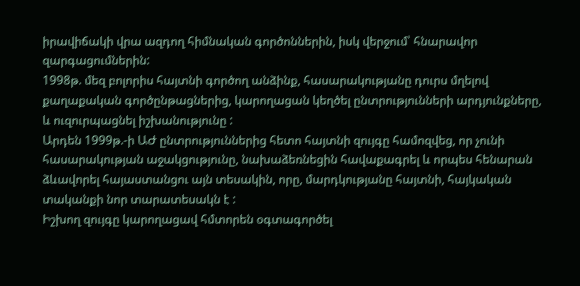իրավիճակի վրա ազդող հիմնական գործոններին, իսկ վերջում՝ հնարավոր զարգացումներին:
1998թ. մեզ բոլորիս հայտնի գործող անձինք, հասարակությանը դուրս մղելով քաղաքական գործընթացներից, կարողացան կեղծել ընտրությունների արդյունքները, և ուզուրպացնել իշխանությունը :
Արդեն 1999թ.-ի ԱԺ ընտրություններից հետո հայտնի զույգը համոզվեց, որ չունի հասարակության աջակցությունը, նախաձեռնեցին հավաքագրել և որպես հենարան ձևավորել հայաստանցու այն տեսակին, որը, մարդկությանը հայտնի, հայկական տականքի նոր տարատեսակն է :
Իշխող զույգը կարողացավ հմտորեն օգտագործել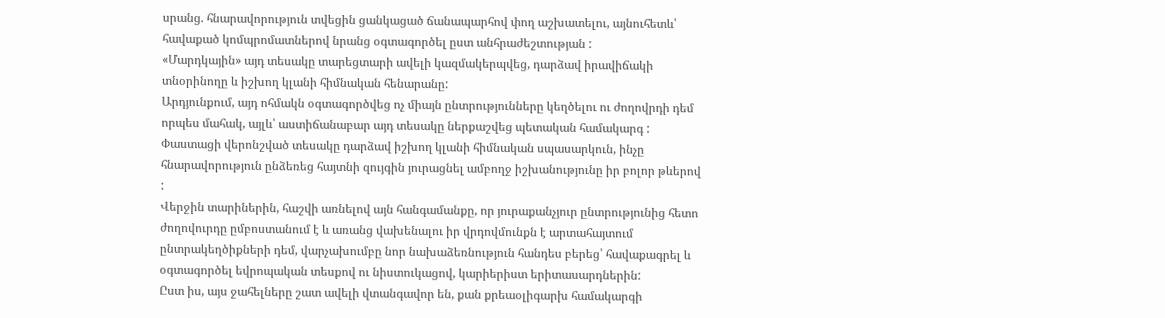սրանց. հնարավորություն տվեցին ցանկացած ճանապարհով փող աշխատելու, այնուհետև՝ հավաքած կոմպրոմատներով նրանց օգտագործել ըստ անհրաժեշտության :
«Մարդկային» այդ տեսակը տարեցտարի ավելի կազմակերպվեց, դարձավ իրավիճակի տնօրինողը և իշխող կլանի հիմնական հենարանը:
Արդյունքում, այդ ոհմակն օգտագործվեց ոչ միայն ընտրությունները կեղծելու ու ժողովրդի դեմ որպես մահակ, այլև՝ աստիճանաբար այդ տեսակը ներքաշվեց պետական համակարգ :
Փաստացի վերոնշված տեսակը դարձավ իշխող կլանի հիմնական սպասարկուն, ինչը հնարավորություն ընձեռեց հայտնի զույգին յուրացնել ամբողջ իշխանությունը իր բոլոր թևերով :
Վերջին տարիներին, հաշվի առնելով այն հանգամանքը, որ յուրաքանչյուր ընտրությունից հետո ժողովուրդը ըմբոստանում է և առանց վախենալու իր վրդովմունքն է արտահայտում ընտրակեղծիքների դեմ, վարչախումբը նոր նախաձեռնություն հանդես բերեց՝ հավաքագրել և օգտագործել եվրոպական տեսքով ու նիստուկացով, կարիերիստ երիտասարդներին:
Ըստ իս, այս ջահելները շատ ավելի վտանգավոր են, քան քրեաօլիգարխ համակարգի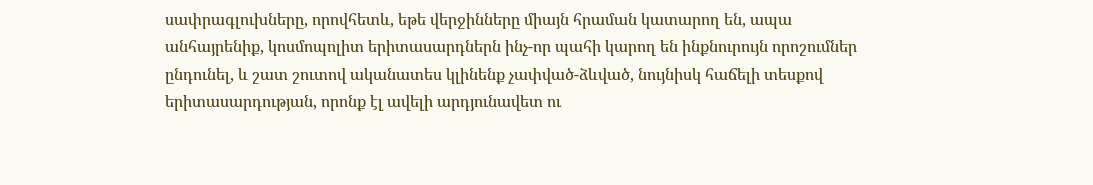սափրագլուխները, որովհետև, եթե վերջինները միայն հրաման կատարող են, ապա անհայրենիք, կոսմոպոլիտ երիտասարդներն ինչ-որ պահի կարող են ինքնուրույն որոշումներ ընդունել, և շատ շուտով ականատես կլինենք չափված-ձևված, նույնիսկ հաճելի տեսքով երիտասարդության, որոնք էլ ավելի արդյունավետ ու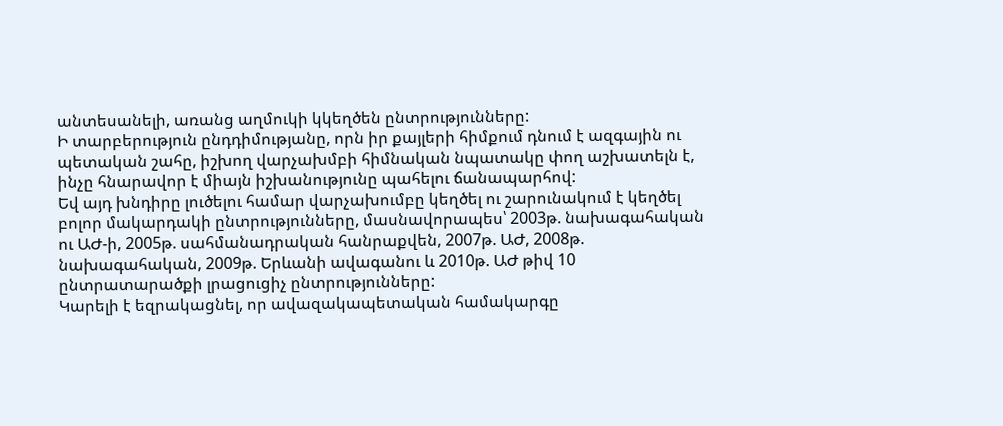անտեսանելի, առանց աղմուկի կկեղծեն ընտրությունները:
Ի տարբերություն ընդդիմությանը, որն իր քայլերի հիմքում դնում է ազգային ու պետական շահը, իշխող վարչախմբի հիմնական նպատակը փող աշխատելն է, ինչը հնարավոր է միայն իշխանությունը պահելու ճանապարհով:
Եվ այդ խնդիրը լուծելու համար վարչախումբը կեղծել ու շարունակում է կեղծել բոլոր մակարդակի ընտրությունները, մասնավորապես՝ 2003թ. նախագահական ու ԱԺ-ի, 2005թ. սահմանադրական հանրաքվեն, 2007թ. ԱԺ, 2008թ. նախագահական, 2009թ. Երևանի ավագանու և 2010թ. ԱԺ թիվ 10 ընտրատարածքի լրացուցիչ ընտրությունները:
Կարելի է եզրակացնել, որ ավազակապետական համակարգը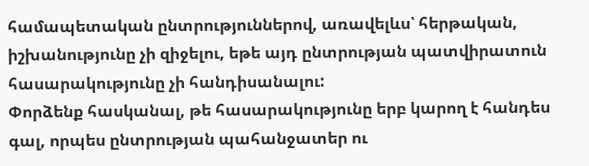համապետական ընտրություններով, առավելևս՝ հերթական, իշխանությունը չի զիջելու, եթե այդ ընտրության պատվիրատուն հասարակությունը չի հանդիսանալու:
Փորձենք հասկանալ, թե հասարակությունը երբ կարող է հանդես գալ, որպես ընտրության պահանջատեր ու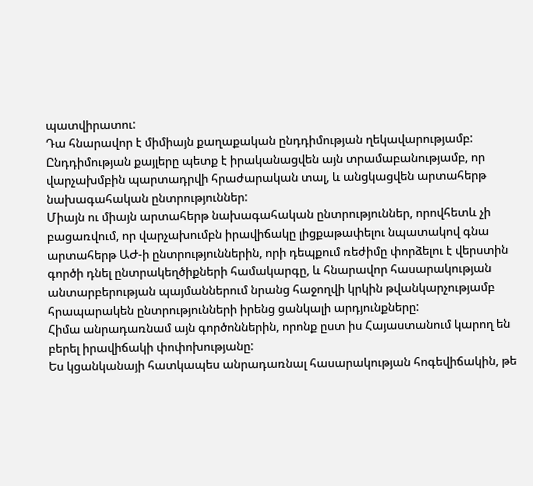պատվիրատու:
Դա հնարավոր է միմիայն քաղաքական ընդդիմության ղեկավարությամբ:
Ընդդիմության քայլերը պետք է իրականացվեն այն տրամաբանությամբ, որ վարչախմբին պարտադրվի հրաժարական տալ, և անցկացվեն արտահերթ նախագահական ընտրություններ:
Միայն ու միայն արտահերթ նախագահական ընտրություններ, որովհետև չի բացառվում, որ վարչախումբն իրավիճակը լիցքաթափելու նպատակով գնա արտահերթ ԱԺ-ի ընտրություններին, որի դեպքում ռեժիմը փորձելու է վերստին գործի դնել ընտրակեղծիքների համակարգը, և հնարավոր հասարակության անտարբերության պայմաններում նրանց հաջողվի կրկին թվանկարչությամբ հրապարակեն ընտրությունների իրենց ցանկալի արդյունքները:
Հիմա անրադառնամ այն գործոններին, որոնք ըստ իս Հայաստանում կարող են բերել իրավիճակի փոփոխությանը:
Ես կցանկանայի հատկապես անրադառնալ հասարակության հոգեվիճակին, թե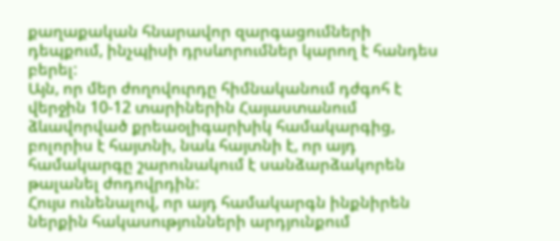քաղաքական հնարավոր զարգացումների դեպքում, ինչպիսի դրսևորումներ կարող է հանդես բերել:
Այն, որ մեր ժողովուրդը հիմնականում դժգոհ է վերջին 10-12 տարիներին Հայաստանում ձևավորված քրեաօլիգարխիկ համակարգից, բոլորիս է հայտնի, նաև հայտնի է, որ այդ համակարգը շարունակում է սանձարձակորեն թալանել ժոդովրդին:
Հույս ունենալով, որ այդ համակարգն ինքնիրեն ներքին հակասությունների արդյունքում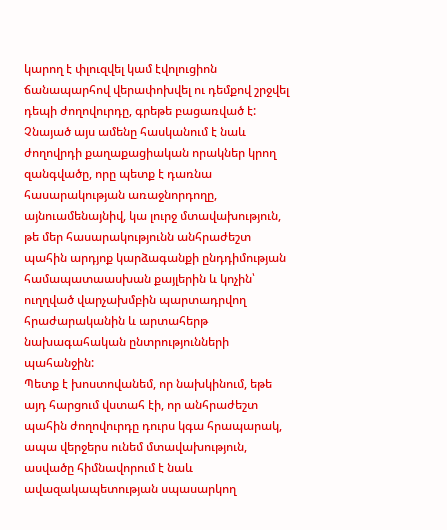կարող է փլուզվել կամ էվոլուցիոն ճանապարհով վերափոխվել ու դեմքով շրջվել դեպի ժողովուրդը, գրեթե բացառված է:
Չնայած այս ամենը հասկանում է նաև ժողովրդի քաղաքացիական որակներ կրող զանգվածը, որը պետք է դառնա հասարակության առաջնորդողը, այնուամենայնիվ, կա լուրջ մտավախություն, թե մեր հասարակությունն անհրաժեշտ պահին արդյոք կարձագանքի ընդդիմության համապատաասխան քայլերին և կոչին՝ ուղղված վարչախմբին պարտադրվող հրաժարականին և արտահերթ նախագահական ընտրությունների պահանջին:
Պետք է խոստովանեմ, որ նախկինում, եթե այդ հարցում վստահ էի, որ անհրաժեշտ պահին ժողովուրդը դուրս կգա հրապարակ, ապա վերջերս ունեմ մտավախություն, ասվածը հիմնավորում է նաև ավազակապետության սպասարկող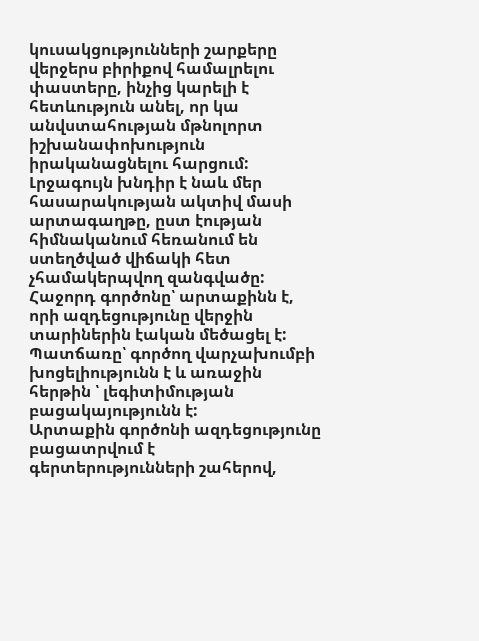կուսակցությունների շարքերը վերջերս բիրիքով համալրելու փաստերը, ինչից կարելի է հետևություն անել, որ կա անվստահության մթնոլորտ իշխանափոխություն իրականացնելու հարցում:
Լրջագույն խնդիր է նաև մեր հասարակության ակտիվ մասի արտագաղթը, ըստ էության հիմնականում հեռանում են ստեղծված վիճակի հետ չհամակերպվող զանգվածը:
Հաջորդ գործոնը՝ արտաքինն է, որի ազդեցությունը վերջին տարիներին էական մեծացել է: Պատճառը՝ գործող վարչախումբի խոցելիությունն է և առաջին հերթին ՝ լեգիտիմության բացակայությունն է:
Արտաքին գործոնի ազդեցությունը բացատրվում է գերտերությունների շահերով,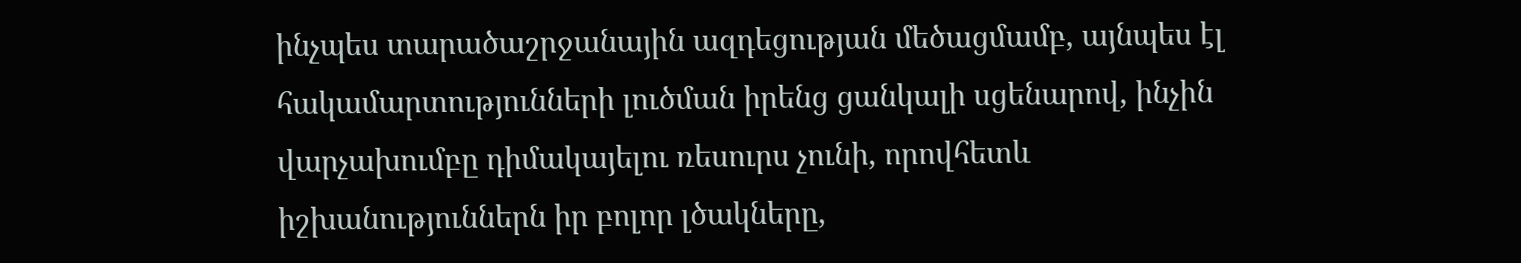ինչպես տարածաշրջանային ազդեցության մեծացմամբ, այնպես էլ հակամարտությունների լուծման իրենց ցանկալի սցենարով, ինչին վարչախումբը դիմակայելու ռեսուրս չունի, որովհետև իշխանություններն իր բոլոր լծակները,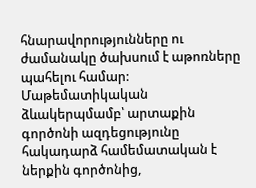հնարավորությունները ու ժամանակը ծախսում է աթոռները պահելու համար:
Մաթեմատիկական ձևակերպմամբ՝ արտաքին գործոնի ազդեցությունը հակադարձ համեմատական է ներքին գործոնից,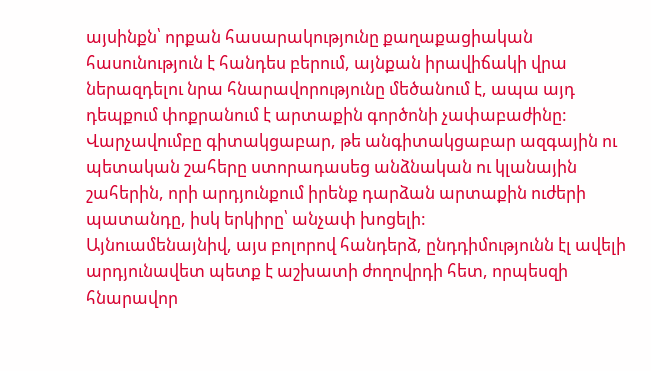այսինքն՝ որքան հասարակությունը քաղաքացիական հասունություն է հանդես բերում, այնքան իրավիճակի վրա ներազդելու նրա հնարավորությունը մեծանում է, ապա այդ դեպքում փոքրանում է արտաքին գործոնի չափաբաժինը:
Վարչավումբը գիտակցաբար, թե անգիտակցաբար ազգային ու պետական շահերը ստորադասեց անձնական ու կլանային շահերին, որի արդյունքում իրենք դարձան արտաքին ուժերի պատանդը, իսկ երկիրը՝ անչափ խոցելի:
Այնուամենայնիվ, այս բոլորով հանդերձ, ընդդիմությունն էլ ավելի արդյունավետ պետք է աշխատի ժողովրդի հետ, որպեսզի հնարավոր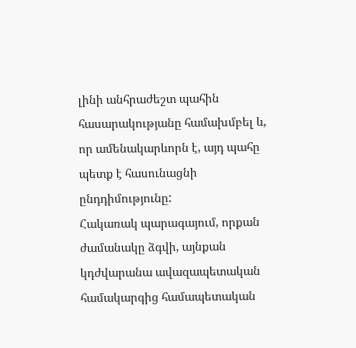լինի անհրաժեշտ պահին հասարակությանը համախմբել և, որ ամենակարևորն է, այդ պահը պետք է հասունացնի ընդդիմությունը:
Հակառակ պարագայում, որքան ժամանակը ձգվի, այնքան կդժվարանա ավազապետական համակարգից համապետական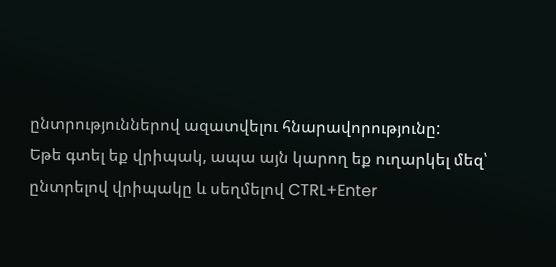ընտրություններով ազատվելու հնարավորությունը:
Եթե գտել եք վրիպակ, ապա այն կարող եք ուղարկել մեզ՝ ընտրելով վրիպակը և սեղմելով CTRL+Enter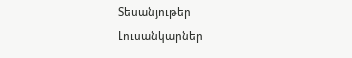Տեսանյութեր
Լուսանկարներ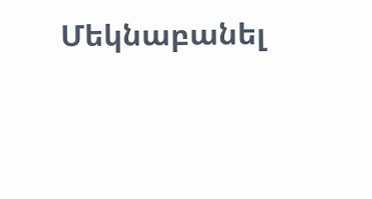Մեկնաբանել